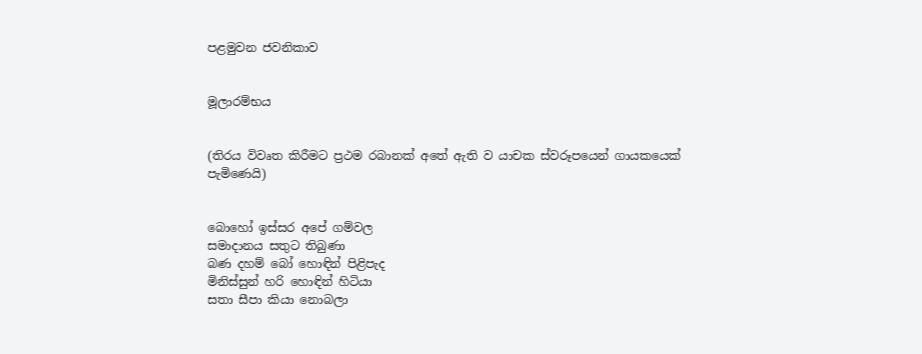පළමුවන ජවනිකාව


මූලාරම්භය


(තිරය විවෘත කිරීමට ප්‍රථම රබානක් අතේ ඇති ව යාචක ස්වරූපයෙන් ගායකයෙක් පැමිණෙයි)


බොහෝ ඉස්සර අපේ ගම්වල
සමාදානය සතුට තිබුණා
බණ දහම් බෝ හොඳින් පිළිපැද
මිනිස්සුන් හරි හොඳින් හිටියා
සතා සීපා කියා නොබලා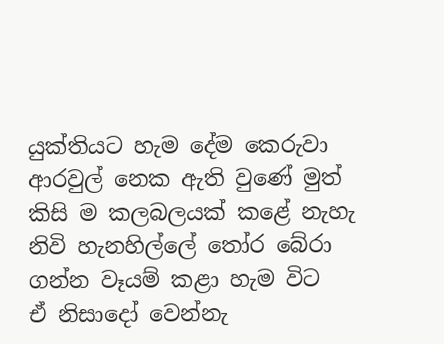යුක්තියට හැම දේම කෙරුවා
ආරවුල් නෙක ඇති වුණේ මුත්
කිසි ම කලබලයක් කළේ නැහැ
නිවි හැනහිල්ලේ තෝර බේරා
ගන්න වෑයම් කළා හැම විට
ඒ නිසාදෝ වෙන්නැ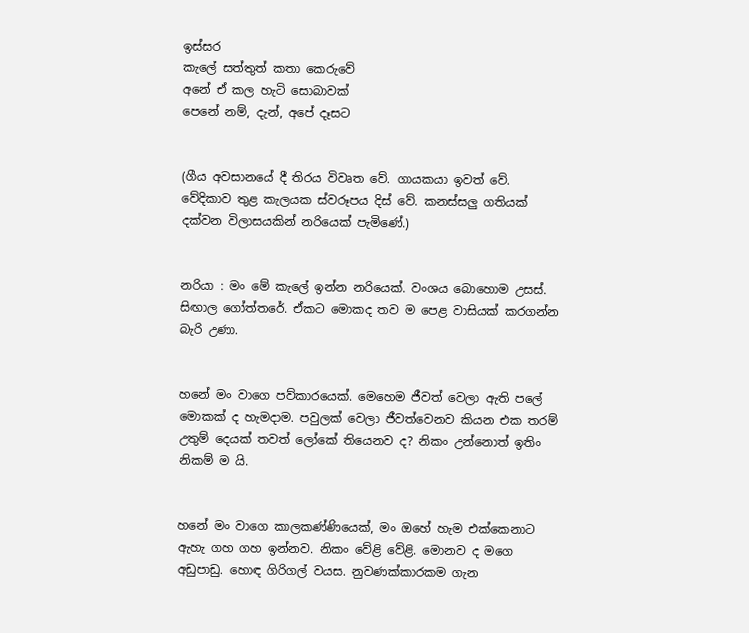ඉස්සර
කැලේ සත්තුත් කතා කෙරුවේ
අනේ ඒ කල හැටි සොබාවක්
පෙනේ නම්, දැන්, අපේ දෑසට


(ගීය අවසානයේ දී තිරය විවෘත වේ. ගායකයා ඉවත් වේ. වේදිකාව තුළ කැලයක ස්වරූපය දිස් වේ. කනස්සලු ගතියක් දක්වන විලාසයකින් නරියෙක් පැමිණේ.)


නරියා : මං මේ කැලේ ඉන්න නරියෙක්. වංශය බොහොම උසස්. සිඟාල ගෝත්තරේ. ඒකට මොකද තව ම පෙළ වාසියක් කරගන්න බැරි උණා.


හනේ මං වාගෙ පව්කාරයෙක්. මෙහෙම ජීවත් වෙලා ඇති පලේ මොකක් ද හැමදාම. පවුලක් වෙලා ජීවත්වෙනව කියන එක තරම් උතුම් දෙයක් තවත් ලෝකේ තියෙනව ද? නිකං උන්නොත් ඉතිං නිකම් ම යි.


හනේ මං වාගෙ කාලකණ්ණියෙක්, මං ඔහේ හැම එක්කෙනාට ඇහැ ගහ ගහ ඉන්නව. නිකං වේළි වේළි. මොනව ද මගෙ අඩුපාඩු. හොඳ ගිරිගල් වයස. නුවණක්කාරකම ගැන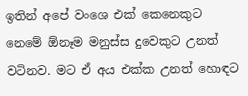ඉතින් අපේ වංශෙ එක් කෙනෙකුට නෙමේ ඕනෑම මනුස්ස දුවෙකුට උනත් වටිනව. මට ඒ අය එක්ක උනත් හොඳට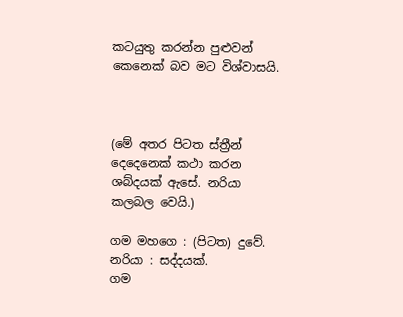කටයුතු කරන්න පුළුවන් කෙනෙක් බව මට විශ්වාසයි.



(මේ අතර පිටත ස්ත්‍රීන් දෙදෙනෙක් කථා කරන ශබ්දයක් ඇසේ. නරියා කලබල වෙයි.)

ගම මහගෙ : (පිටත) දුවේ.
නරියා : සද්දයක්.
ගම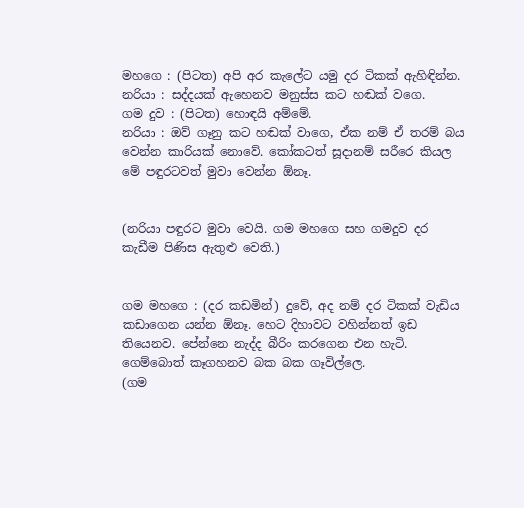මහගෙ : (පිටත) අපි අර කැලේට යමු දර ටිකක් ඇහිඳින්න.
නරියා : සද්දයක් ඇහෙනව මනුස්ස කට හඬක් වගෙ.
ගම දුව : (පිටත) හොඳයි අම්මේ.
නරියා : ඔව් ගෑනු කට හඬක් වාගෙ, ඒක නම් ඒ තරම් බය වෙන්න කාරියක් නොවේ. කෝකටත් සූදානම් සරීරෙ කියල මේ පඳුරටවත් මුවා වෙන්න ඕනෑ.


(නරියා පඳුරට මුවා වෙයි. ගම මහගෙ සහ ගමදුව දර කැඩීම පිණිස ඇතුළු වෙති.)


ගම මහගෙ : (දර කඩමින්) දුවේ, අද නම් දර ටිකක් වැඩිය කඩාගෙන යන්න ඕනෑ. හෙට දිහාවට වහින්නත් ඉඩ තියෙනව. පේන්නෙ නැද්ද බීරිං කරගෙන එන හැටි. ගෙම්බොත් කෑගහනව බක බක ගෑවිල්ලෙ.
(ගම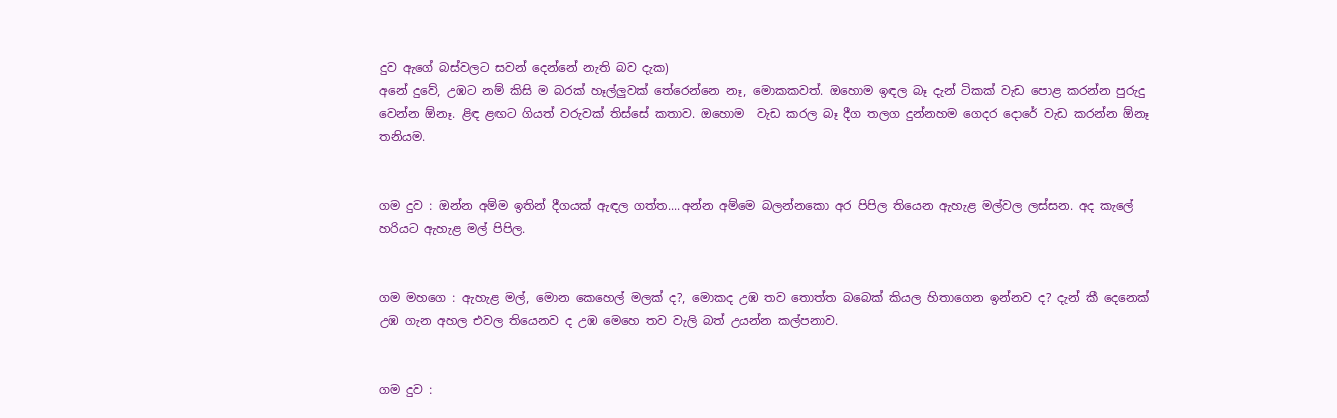දුව ඇගේ බස්වලට සවන් දෙන්නේ නැති බව දැක)
අනේ දුවේ, උඹට නම් කිසි ම බරක් හෑල්ලුවක් තේරෙන්නෙ නෑ, මොකකවත්. ඔහොම ඉඳල බෑ දැන් ටිකක් වැඩ පොළ කරන්න පුරුදු වෙන්න ඕනෑ. ළිඳ ළඟට ගියත් වරුවක් තිස්සේ කතාව. ඔහොම  වැඩ කරල බෑ දීග තලග දුන්නහම ගෙදර දොරේ වැඩ කරන්න ඕනෑ තනියම.


ගම දුව : ඔන්න අම්ම ඉතින් දීගයක් ඇඳල ගත්ත....අන්න අම්මෙ බලන්නකො අර පිපිල තියෙන ඇහැළ මල්වල ලස්සන. අද කැලේ හරියට ඇහැළ මල් පිපිල.


ගම මහගෙ : ඇහැළ මල්, මොන කෙහෙල් මලක් ද?, මොකද උඹ තව තොත්ත බබෙක් කියල හිතාගෙන ඉන්නව ද? දැන් කී දෙනෙක් උඹ ගැන අහල එවල තියෙනව ද උඹ මෙහෙ තව වැලි බත් උයන්න කල්පනාව.


ගම දුව :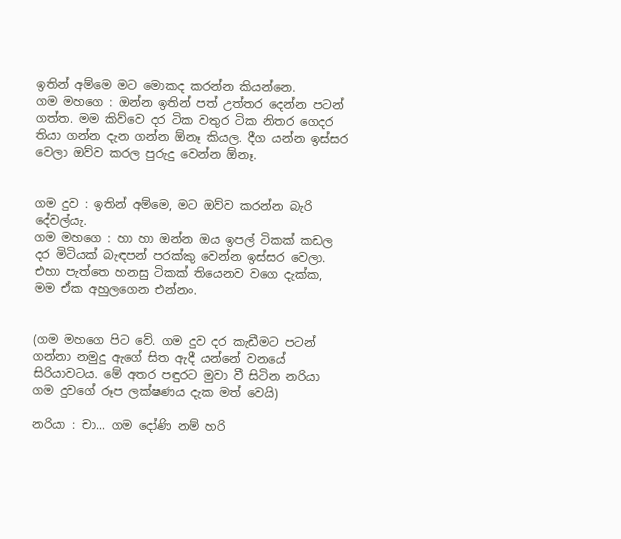ඉතින් අම්මෙ මට මොකද කරන්න කියන්නෙ.
ගම මහගෙ : ඔන්න ඉතින් පත් උත්තර දෙන්න පටන් ගත්ත. මම කිව්වෙ දර ටික වතුර ටික නිතර ගෙදර තියා ගන්න දැන ගන්න ඕනෑ කියල. දීග යන්න ඉස්සර වෙලා ඔව්ව කරල පුරුදු වෙන්න ඕනෑ.


ගම දුව : ඉතින් අම්මෙ, මට ඔව්ව කරන්න බැරි දේවල්යැ.
ගම මහගෙ : හා හා ඔන්න ඔය ඉපල් ටිකක් කඩල දර මිටියක් බැඳපන් පරක්කු වෙන්න ඉස්සර වෙලා. එහා පැත්තෙ හනසු ටිකක් තියෙනව වගෙ දැක්ක, මම ඒක අහුලගෙන එන්නං.


(ගම මහගෙ පිට වේ. ගම දුව දර කැඩීමට පටන් ගන්නා නමුදු ඇගේ සිත ඇදී යන්නේ වනයේ සිරියාවටය. මේ අතර පඳුරට මුවා වී සිටින නරියා ගම දුවගේ රූප ලක්ෂණය දැක මත් වෙයි)

නරියා : චා... ගම දෝණි නම් හරි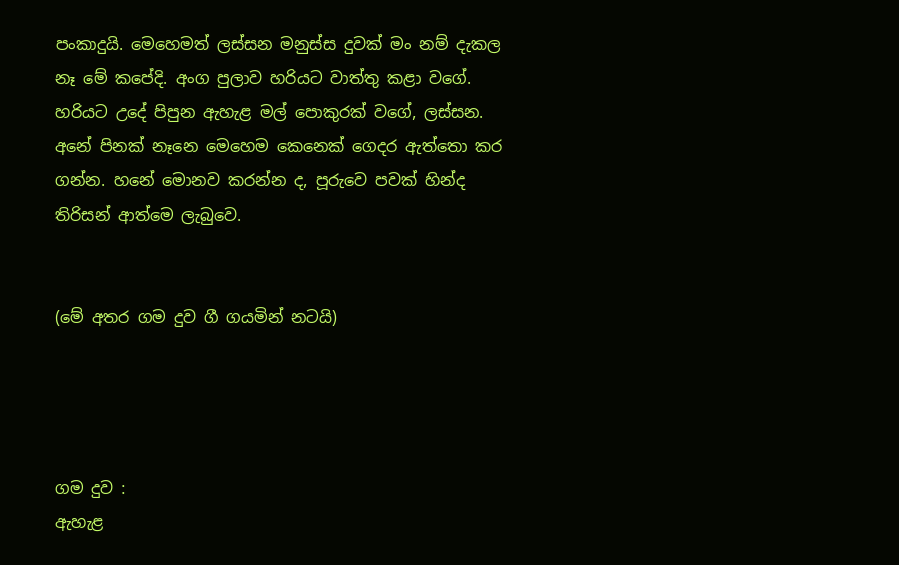පංකාදුයි. මෙහෙමත් ලස්සන මනුස්ස දුවක් මං නම් දැකල නෑ මේ කපේදි. අංග පුලාව හරියට වාත්තු කළා වගේ. හරියට උදේ පිපුන ඇහැළ මල් පොකුරක් වගේ, ලස්සන. අනේ පිනක් නෑනෙ මෙහෙම කෙනෙක් ගෙදර ඇත්තො කර ගන්න. හනේ මොනව කරන්න ද, පූරුවෙ පවක් හින්ද තිරිසන් ආත්මෙ ලැබුවෙ.


(මේ අතර ගම දුව ගී ගයමින් නටයි)




ගම දුව :
ඇහැළ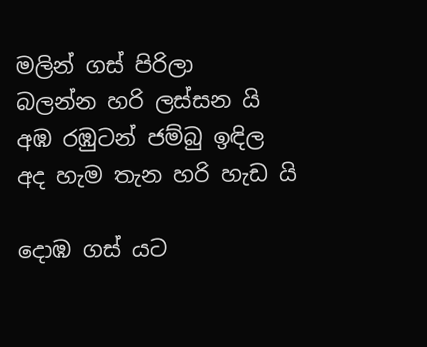මලින් ගස් පිරිලා
බලන්න හරි ලස්සන යි
අඹ රඹුටන් ජම්බු ඉඳිල
අද හැම තැන හරි හැඩ යි

දොඹ ගස් යට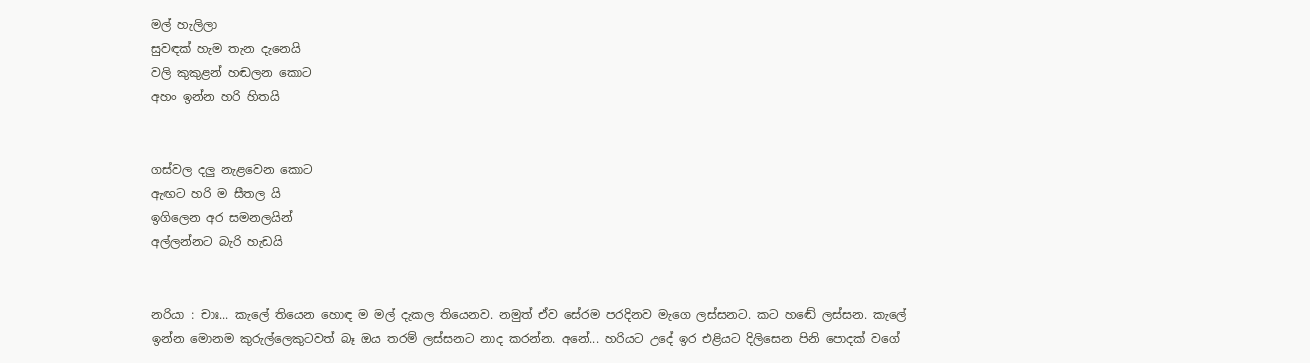මල් හැලිලා
සුවඳක් හැම තැන දැනෙයි
වලි කුකුළන් හඬලන කොට
අහං ඉන්න හරි හිතයි


ගස්වල දලු නැළවෙන කොට
ඇඟට හරි ම සීතල යි
ඉගිලෙන අර සමනලයින්
අල්ලන්නට බැරි හැඩයි


නරියා : චාඃ... කැලේ තියෙන හොඳ ම මල් දැකල තියෙනව. නමුත් ඒව සේරම පරදිනව මැගෙ ලස්සනට. කට හඬේ ලස්සන. කැලේ ඉන්න මොනම කුරුල්ලෙකුටවත් බෑ ඔය තරම් ලස්සනට නාද කරන්න. අනේ... හරියට උදේ ඉර එළියට දිලිසෙන පිනි පොදක් වගේ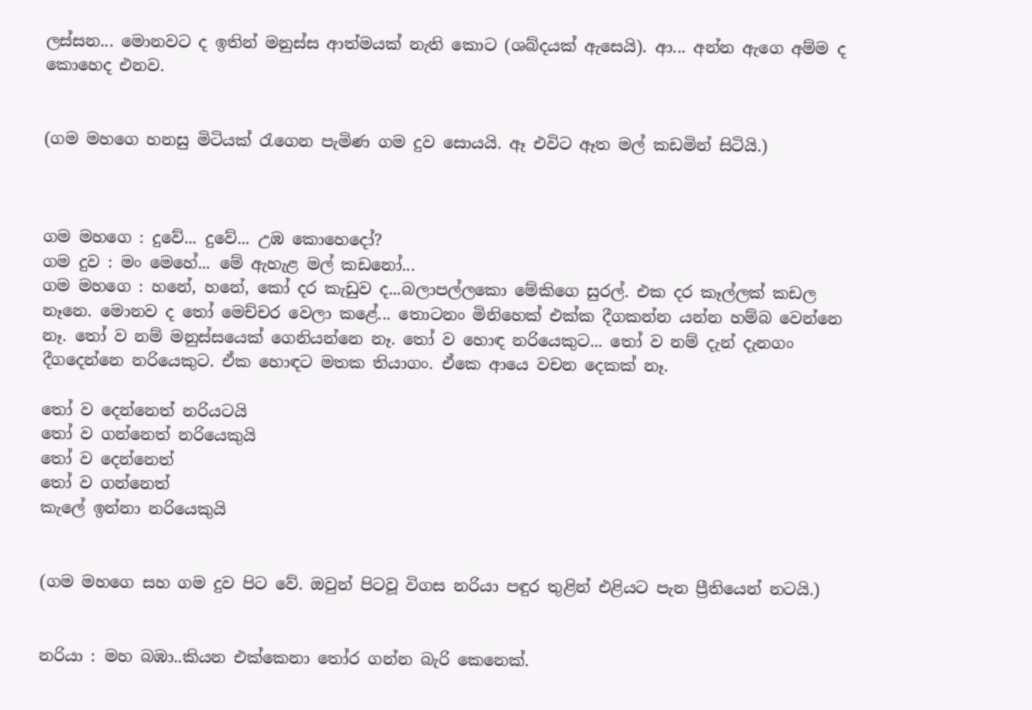ලස්සන... මොනවට ද ඉතින් මනුස්ස ආත්මයක් නැති කොට (ශබ්දයක් ඇසෙයි). ආ... අන්න ඇගෙ අම්ම ද කොහෙද එනව.


(ගම මහගෙ හනසු මිටියක් රැගෙන පැමිණ ගම දුව සොයයි. ඈ එවිට ඈත මල් කඩමින් සිටියි.)



ගම මහගෙ : දුවේ... දුවේ... උඹ කොහෙදෝ?
ගම දුව : මං මෙහේ... මේ ඇහැළ මල් කඩනෝ...
ගම මහගෙ : හනේ, හනේ, කෝ දර කැඩුව ද...බලාපල්ලකො මේකිගෙ සුරල්. එක දර කෑල්ලක් කඩල නෑනෙ. මොනව ද තෝ මෙච්චර වෙලා කළේ... තොටනං මිනිහෙක් එක්ක දීගකන්න යන්න හම්බ වෙන්නෙ නෑ. තෝ ව නම් මනුස්සයෙක් ගෙනියන්නෙ නෑ. තෝ ව හොඳ නරියෙකුට... තෝ ව නම් දැන් දැනගං දීගදෙන්නෙ නරියෙකුට. ඒක හොඳට මතක තියාගං. ඒකෙ ආයෙ වචන දෙකක් නෑ.

තෝ ව දෙන්නෙත් නරියටයි
තෝ ව ගන්නෙත් නරියෙකුයි
තෝ ව දෙන්නෙත්
තෝ ව ගන්නෙත්
කැලේ ඉන්නා නරියෙකුයි


(ගම මහගෙ සහ ගම දුව පිට වේ. ඔවුන් පිටවූ විගස නරියා පඳුර තුළින් එළියට පැන ප්‍රීතියෙන් නටයි.)


නරියා : මහ බඹා..කියන එක්කෙනා තෝර ගන්න බැරි කෙනෙක්.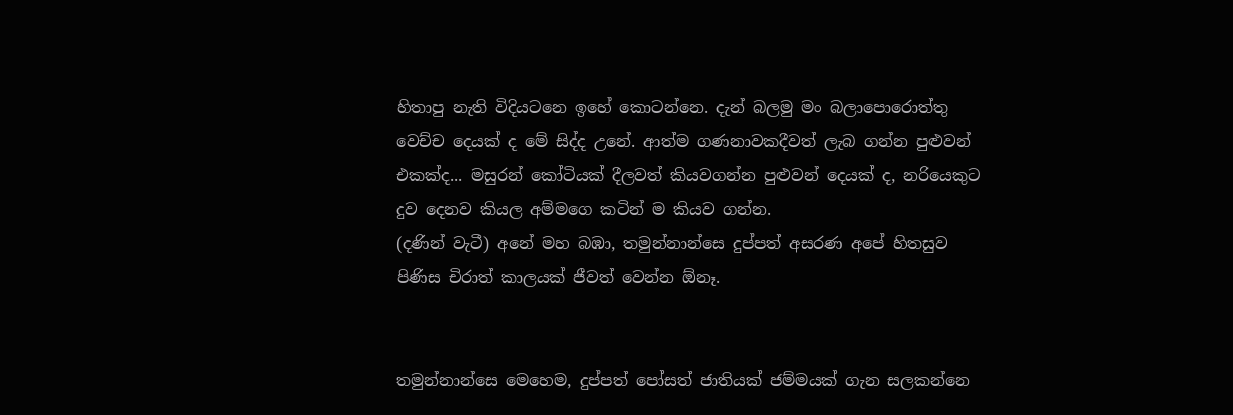හිතාපු නැති විදියටනෙ ඉහේ කොටන්නෙ. දැන් බලමු මං බලාපොරොත්තු වෙච්ච දෙයක් ද මේ සිද්ද උනේ. ආත්ම ගණනාවකදීවත් ලැබ ගන්න පුළුවන් එකක්ද... මසුරන් කෝටියක් දීලවත් කියවගන්න පුළුවන් දෙයක් ද, නරියෙකුට දුව දෙනව කියල අම්මගෙ කටින් ම කියව ගන්න.
(දණින් වැටී) අනේ මහ බඹා, තමුන්නාන්සෙ දුප්පත් අසරණ අපේ හිතසුව පිණිස චිරාත් කාලයක් ජීවත් වෙන්න ඕනෑ.


තමුන්නාන්සෙ මෙහෙම, දුප්පත් පෝසත් ජාතියක් ජම්මයක් ගැන සලකන්නෙ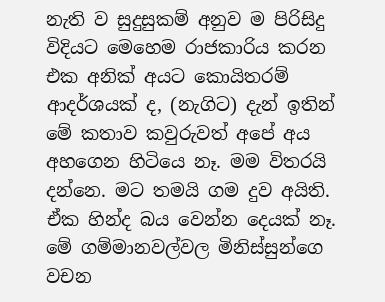නැති ව සුදුසුකම් අනුව ම පිරිසිදු විදියට මෙහෙම රාජකාරිය කරන එක අනික් අයට කොයිතරම් ආදර්ශයක් ද, (නැගිට) දැන් ඉතින් මේ කතාව කවුරුවත් අපේ අය අහගෙන හිටියෙ නෑ. මම විතරයි දන්නෙ. මට තමයි ගම දුව අයිති. ඒක හින්ද බය වෙන්න දෙයක් නෑ. මේ ගම්මානවල්වල මිනිස්සුන්ගෙ වචන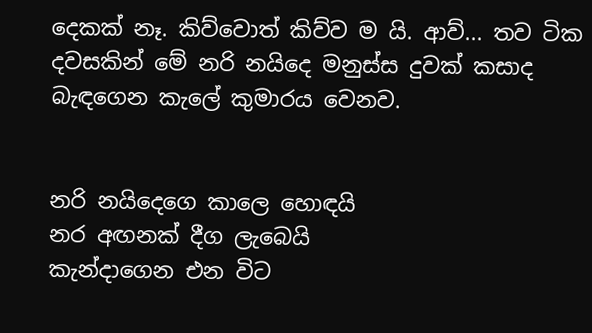දෙකක් නෑ. කිව්වොත් කිව්ව ම යි. ආව්... තව ටික දවසකින් මේ නරි නයිදෙ මනුස්ස දුවක් කසාද බැඳගෙන කැලේ කුමාරය වෙනව.


නරි නයිදෙගෙ කාලෙ හොඳයි
නර අඟනක් දීග ලැබෙයි
කැන්දාගෙන එන විට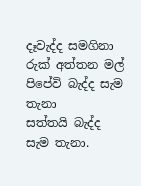දෑවැද්ද සමගිනා
රුක් අත්තන මල් පිපේවි බැද්ද සැම තැනා
සත්තයි බැද්ද සැම තැනා.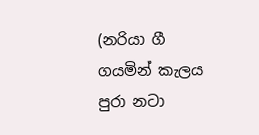(නරියා ගී ගයමින් කැලය පුරා නටා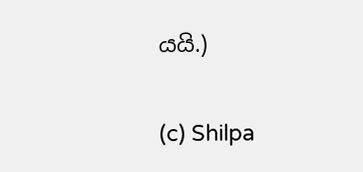යයි.)

(c) Shilpa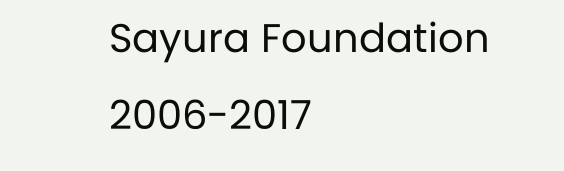Sayura Foundation 2006-2017